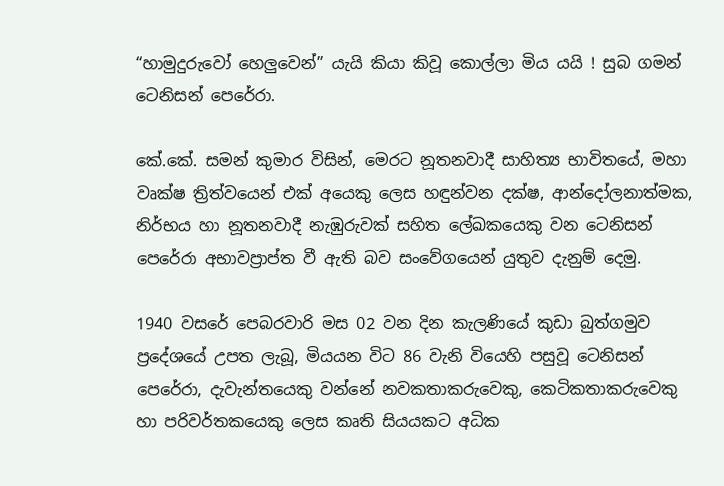“හාමුදුරුවෝ හෙලුවෙන්” යැයි කියා කිවූ කොල්ලා මිය යයි ! සුබ ගමන් ටෙනිසන් පෙරේරා.

කේ.කේ. සමන් කුමාර විසින්, මෙරට නූතනවාදී සාහිත්‍ය භාවිතයේ, මහා වෘක්ෂ ත්‍රිත්වයෙන් එක් අයෙකු ලෙස හඳුන්වන දක්ෂ, ආන්දෝලනාත්මක, නිර්භය හා නූතනවාදී නැඹුරුවක් සහිත ලේඛකයෙකු වන ටෙනිසන් පෙරේරා අභාවප්‍රාප්ත වී ඇති බව සංවේගයෙන් යුතුව දැනුම් දෙමු.

1940 වසරේ පෙබරවාරි මස 02 වන දින කැලණියේ කුඩා බුත්ගමුව ප්‍රදේශයේ උපත ලැබූ, මියයන විට 86 වැනි වියෙහි පසුවූ ටෙනිසන් පෙරේරා, දැවැන්තයෙකු වන්නේ නවකතාකරුවෙකු, කෙටිකතාකරුවෙකු හා පරිවර්තකයෙකු ලෙස කෘති සියයකට අධික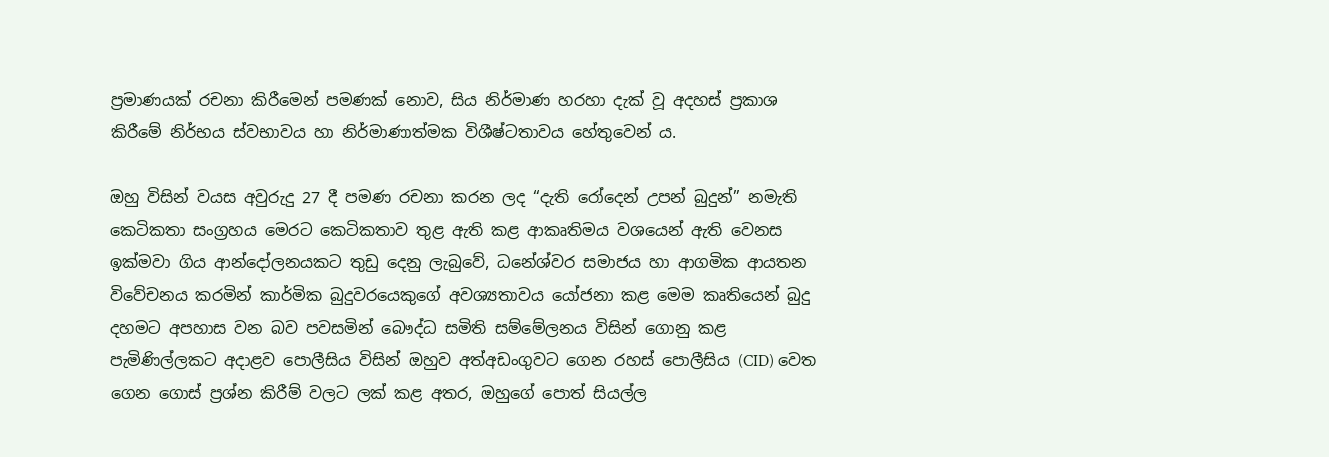ප්‍රමාණයක් රචනා කිරීමෙන් පමණක් නොව, සිය නිර්මාණ හරහා දැක් වූ අදහස් ප්‍රකාශ කිරීමේ නිර්භය ස්වභාවය හා නිර්මාණාත්මක විශීෂ්ටතාවය හේතුවෙන් ය.

ඔහු විසින් වයස අවුරුදු 27 දී පමණ රචනා කරන ලද “දැති රෝදෙන් උපන් බුදුන්” නමැති කෙටිකතා සංග්‍රහය මෙරට කෙටිකතාව තුළ ඇති කළ ආකෘතිමය වශයෙන් ඇති වෙනස ඉක්මවා ගිය ආන්දෝලනයකට තුඩු දෙනු ලැබුවේ, ධනේශ්වර සමාජය හා ආගමික ආයතන විවේචනය කරමින් කාර්මික බුදුවරයෙකුගේ අවශ්‍යතාවය යෝජනා කළ මෙම කෘතියෙන් බුදු දහමට අපහාස වන බව පවසමින් බෞද්ධ සමිති සම්මේලනය විසින් ගොනු කළ පැමිණිල්ලකට අදාළව පොලීසිය විසින් ඔහුව අත්අඩංගුවට ගෙන රහස් පොලීසිය (CID) වෙත ගෙන ගොස් ප්‍රශ්න කිරීම් වලට ලක් කළ අතර, ඔහුගේ පොත් සියල්ල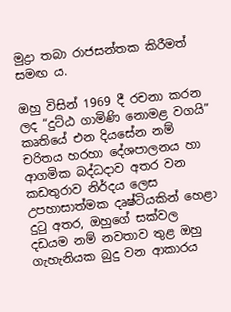මුද්‍රා තබා රාජසන්තක කිරීමත් සමඟ ය.

ඔහු විසින් 1969 දී රචනා කරන ලද “දුට්ඨ ගාමිණි නොමළ වගයි” කෘතියේ එන දියසේන නම් චරිතය හරහා දේශපාලනය හා ආගමික බද්ධදාව අතර වන කඩතුරාව නිර්දය ලෙස උපහාසාත්මක දෘෂ්ටියකින් ‌හෙළා දුටු අතර, ඔහුගේ සක්වල දඩයම නම් නවතාව තුළ ඔහු ගැහැනියක බුදු වන ආකාරය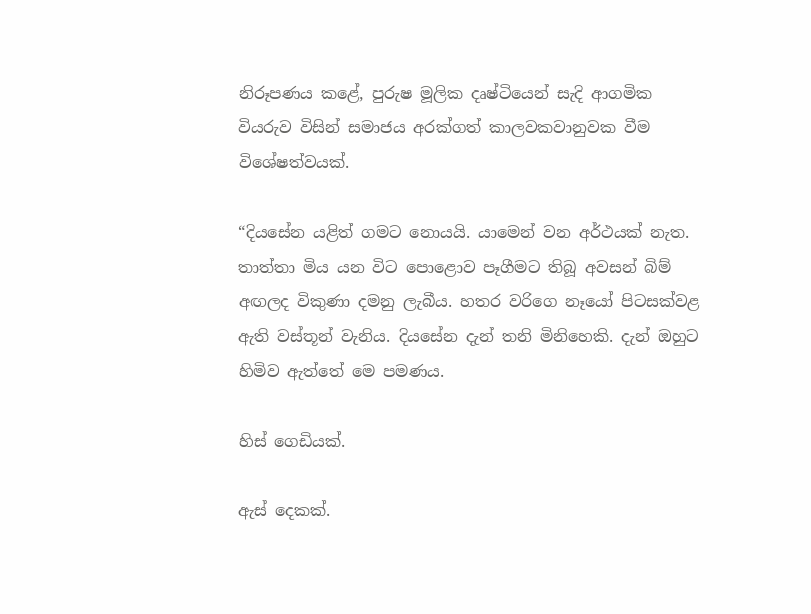නිරූපණය කළේ, පුරුෂ මූලික දෘෂ්ටියෙන් සැදි ආගමික වියරුව විසින් සමාජය අරක්ගත් කාලවකවානුවක වීම විශේෂත්වයක්.

“දියසේන යළිත් ගමට නොයයි. යාමෙන් වන අර්ථයක් නැත. තාත්තා මිය යන විට පොළොව පෑගීමට තිබූ අවසන් බිම් අඟලද විකුණා දමනු ලැබීය. හතර වරිගෙ නෑයෝ පිටසක්වළ ඇති වස්තූන් වැනිය. දියසේන දැන් තනි මිනිහෙකි. දැන් ඔහුට හිමිව ඇත්තේ මෙ පමණය.

හිස් ගෙඩියක්.

ඇස් දෙකක්.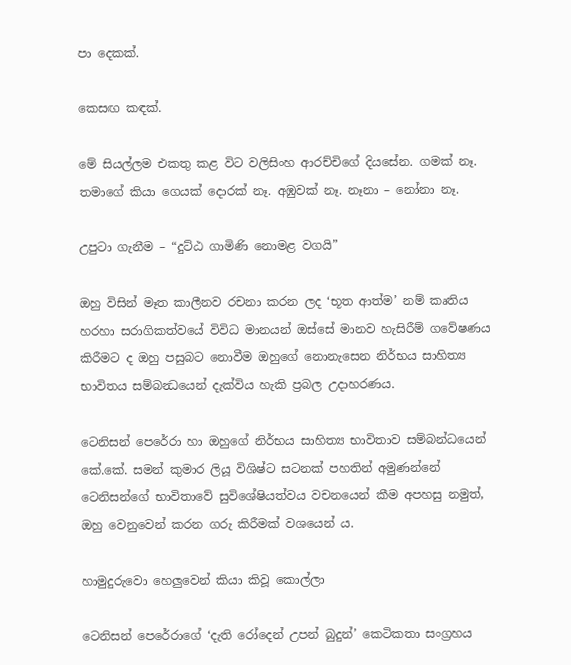පා දෙකක්.

කෙසඟ කඳක්.

මේ සියල්ලම එකතු කළ විට වලිසිංහ ආරච්චිගේ දියසේන. ගමක් නෑ. තමාගේ කියා ගෙයක් දොරක් නෑ. අඹුවක් නෑ. නෑනා – නෝනා නෑ.

උපුටා ගැනීම – “දුට්ඨ ගාමිණි නොමළ වගයි”

ඔහු විසින් මෑත කාලීනව රචනා කරන ලද ‘භූත ආත්ම’ නම් කෘතිය හරහා සරාගිකත්වයේ විවිධ මානයන් ඔස්සේ මානව හැසිරීම් ගවේෂණය කිරීමට ද ඔහු පසුබට නොවීම ඔහුගේ නොනැසෙන නිර්භය සාහිත්‍ය භාවිතය සම්බන්‍ධයෙන් දැක්විය හැකි ප්‍රබල උදාහරණය.

ටෙනිසන් පෙරේරා හා ඔහුගේ නිර්භය සාහිත්‍ය භාවිතාව සම්බන්ධයෙන් කේ.කේ. සමන් කුමාර ලියූ විශිෂ්ට සටනක් පහතින් අමුණන්නේ ටෙනිසන්ගේ භාවිතාවේ සුවිශේෂියත්වය වචනයෙන් කීම අපහසු නමුත්, ඔහු වෙනුවෙන් කරන ගරු කිරීමක් වශයෙන් ය.

හාමුදුරුවො හෙලුවෙන් කියා කිවූ කොල්ලා

ටෙනිසන් පෙරේරාගේ ‘දැති රෝදෙන් උපන් බුදුන්’ කෙටිකතා සංග්‍රහය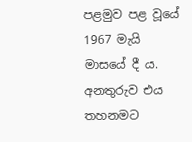පළමුව පළ වූයේ 1967 මැයි මාසයේ දී ය. අනතුරුව එය තහනමට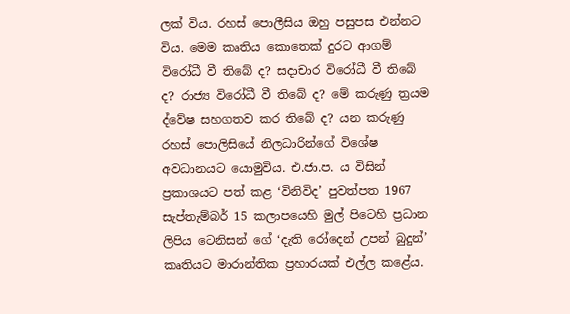ලක් විය. රහස් පොලීසිය ඔහු පසුපස එන්නට විය. මෙම කෘතිය කොතෙක් දුරට ආගම් විරෝධී වී තිබේ ද? සදාචාර විරෝධී වී තිබේ ද? රාජ්‍ය විරෝධී වී තිබේ ද? මේ කරුණු ත්‍රයම ද්වේෂ සහගතව කර තිබේ ද? යන කරුණු රහස් පොලිසියේ නිලධාරින්ගේ විශේෂ අවධානයට යොමුවිය. එ.ජා.ප. ය විසින් ප්‍රකාශයට පත් කළ ‘විනිවිද’ පුවත්පත 1967 සැප්තැම්බර් 15 කලාපයෙහි මුල් පිටෙහි ප්‍රධාන ලිපිය ටෙනිසන් ගේ ‘දැති රෝදෙන් උපන් බුදුන්’ කෘතියට මාරාන්තික ප්‍රහාරයක් එල්ල කළේය.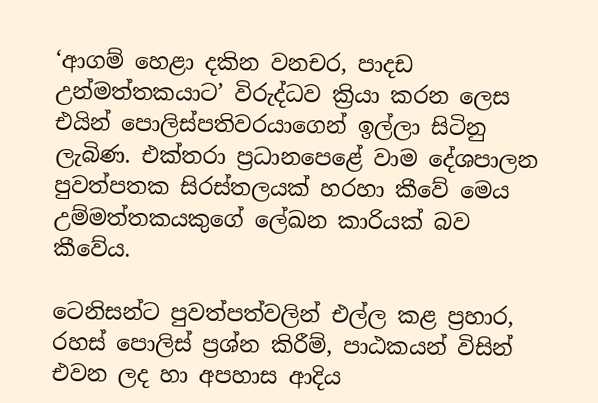‘ආගම් හෙළා දකින වනචර, පාදඩ උන්මත්තකයාට’ විරුද්ධව ක්‍රියා කරන ලෙස එයින් පොලිස්පතිවරයාගෙන් ඉල්ලා සිටිනු ලැබිණ. එක්තරා ප්‍රධානපෙළේ වාම දේශපාලන පුවත්පතක සිරස්තලයක් හරහා කීවේ මෙය උම්මත්තකයකුගේ ලේඛන කාරියක් බව කීවේය.

ටෙනිසන්ට පුවත්පත්වලින් එල්ල කළ ප්‍රහාර, රහස් පොලිස් ප්‍රශ්න කිරීම්, පාඨකයන් විසින් එවන ලද හා අපහාස ආදිය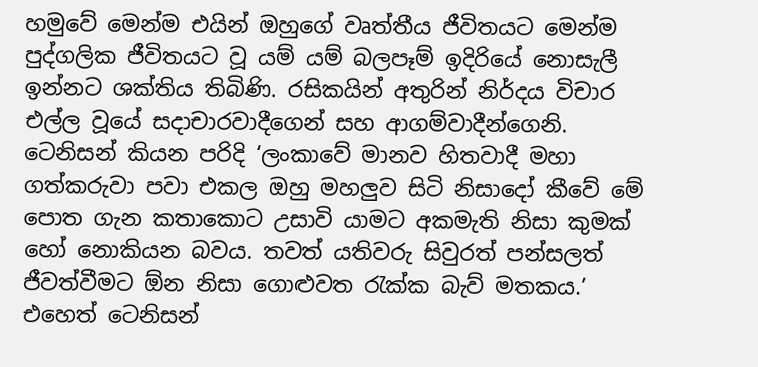හමුවේ මෙන්ම එයින් ඔහුගේ වෘත්තීය ජීවිතයට මෙන්ම පුද්ගලික ජීවිතයට වූ යම් යම් බලපෑම් ඉදිරියේ නොසැලී ඉන්නට ශක්තිය තිබිණි. රසිකයින් අතුරින් නිර්දය විචාර එල්ල වූයේ සදාචාරවාදීගෙන් සහ ආගම්වාදීන්ගෙනි. ටෙනිසන් කියන පරිදි ‘ලංකාවේ මානව හිතවාදී මහා ගත්කරුවා පවා එකල ඔහු මහලුව සිටි නිසාදෝ කීවේ මේ පොත ගැන කතාකොට උසාවි යාමට අකමැති නිසා කුමක් හෝ නොකියන බවය. තවත් යතිවරු සිවුරත් පන්සලත් ජීවත්වීමට ඕන නිසා ගොළුවත රැක්ක බැව් මතකය.’ එහෙත් ටෙනිසන්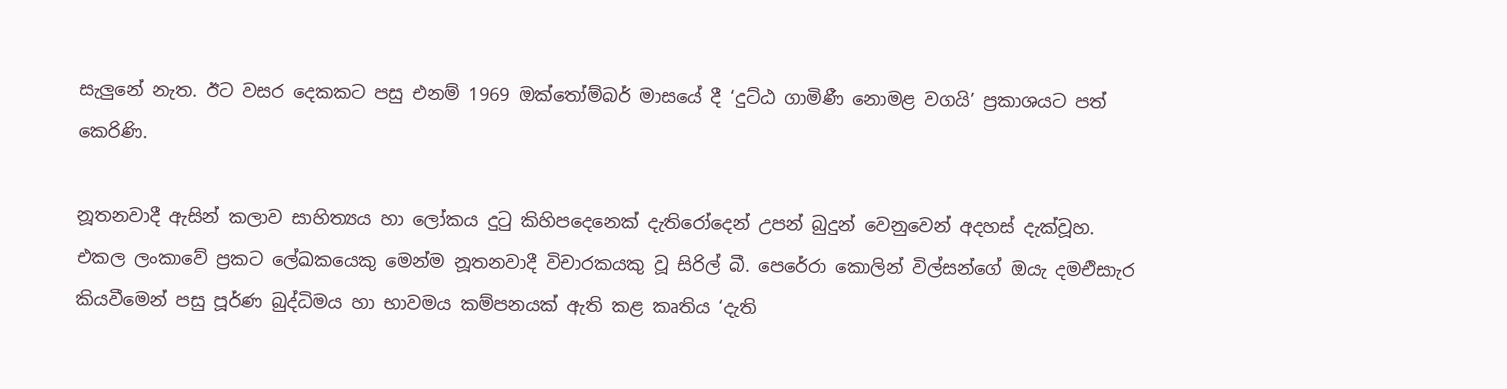සැලුනේ නැත. ඊට වසර දෙකකට පසු එනම් 1969 ඔක්තෝම්බර් මාසයේ දී ‘දුට්ඨ ගාමිණී නොමළ වගයි’ ප්‍රකාශයට පත් කෙරිණි.

නූතනවාදී ඇසින් කලාව සාහිත්‍යය හා ලෝකය දුටු කිහිපදෙනෙක් දැතිරෝදෙන් උපන් බුදුන් වෙනුවෙන් අදහස් දැක්වූහ. එකල ලංකාවේ ප්‍රකට ලේඛකයෙකු මෙන්ම නූතනවාදී විචාරකයකු වූ සිරිල් බී. පෙරේරා කොලින් විල්සන්ගේ ඔයැ දමඑිසාැර කියවීමෙන් පසු පූර්ණ බුද්ධිමය හා භාවමය කම්පනයක් ඇති කළ කෘතිය ‘දැති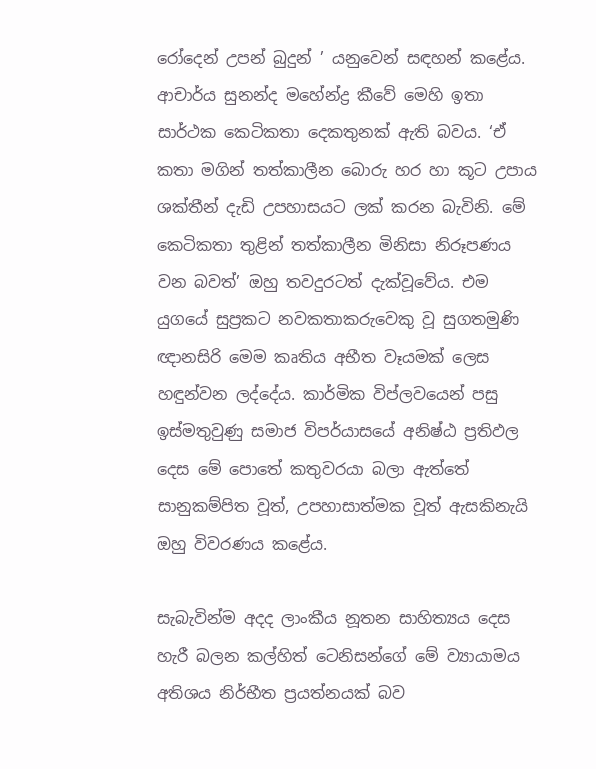රෝදෙන් උපන් බුදුන් ’ යනුවෙන් සඳහන් කළේය. ආචාර්ය සුනන්ද මහේන්ද්‍ර කීවේ මෙහි ඉතා සාර්ථක කෙටිකතා දෙකතුනක් ඇති බවය. ‘ඒ කතා මගින් තත්කාලීන බොරු හර හා කූට උපාය ශක්තීන් දැඩි උපහාසයට ලක් කරන බැවිනි. මේ කෙටිකතා තුළින් තත්කාලීන මිනිසා නිරූපණය වන බවත්’ ඔහු තවදුරටත් දැක්වූවේය. එම යුගයේ සුප්‍රකට නවකතාකරුවෙකු වූ සුගතමුණි ඥානසිරි මෙම කෘතිය අභීත වෑයමක් ලෙස හඳුන්වන ලද්දේය. කාර්මික විප්ලවයෙන් පසු ඉස්මතුවුණු සමාජ විපර්යාසයේ අනිෂ්ඨ ප්‍රතිඵල දෙස මේ පොතේ කතුවරයා බලා ඇත්තේ සානුකම්පිත වූත්, උපහාසාත්මක වූත් ඇසකිනැයි ඔහු විවරණය කළේය.

සැබැවින්ම අදද ලාංකීය නූතන සාහිත්‍යය දෙස හැරී බලන කල්හිත් ටෙනිසන්ගේ මේ ව්‍යායාමය අතිශය නිර්භීත ප්‍රයත්නයක් බව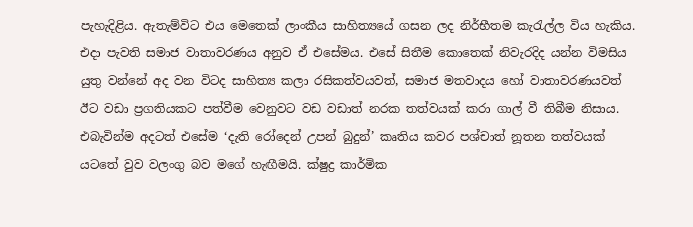පැහැදිළිය. ඇතැම්විට එය මෙතෙක් ලාංකීය සාහිත්‍යයේ ගසන ලද නිර්භීතම කැරැල්ල විය හැකිය. එදා පැවති සමාජ වාතාවරණය අනුව ඒ එසේමය. එසේ සිතීම කොතෙක් නිවැරදිද යන්න විමසිය යුතු වන්නේ අද වන විටද සාහිත්‍ය කලා රසිකත්වයවත්, සමාජ මතවාදය හෝ වාතාවරණයවත් ඊට වඩා ප්‍රගතියකට පත්වීම වෙනුවට වඩ වඩාත් නරක තත්වයක් කරා ගාල් වී තිබීම නිසාය. එබැවින්ම අදටත් එසේම ‘දැති රෝදෙන් උපන් බුදුන්’ කෘතිය කවර පශ්චාත් නූතන තත්වයක් යටතේ වුව වලංගු බව මගේ හැඟීමයි. ක්ෂුද්‍ර කාර්මික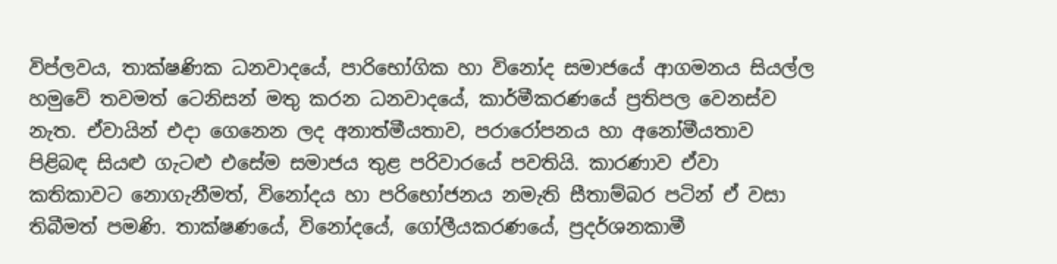විප්ලවය, තාක්ෂණික ධනවාදයේ, පාරිභෝගික හා විනෝද සමාජයේ ආගමනය සියල්ල හමුවේ තවමත් ටෙනිසන් මතු කරන ධනවාදයේ, කාර්මීකරණයේ ප්‍රතිපල වෙනස්ව නැත. ඒවායින් එදා ගෙනෙන ලද අනාත්මීයතාව, පරාරෝපනය හා අනෝමීයතාව පිළිබඳ සියළු ගැටළු එසේම සමාජය තුළ පරිවාරයේ පවතියි. කාරණාව ඒවා කතිකාවට නොගැනීමත්, විනෝදය හා පරිභෝජනය නමැති සීතාම්බර පටින් ඒ වසා තිබීමත් පමණි. තාක්ෂණයේ, විනෝදයේ, ගෝලීයකරණයේ, ප්‍රදර්ශනකාමී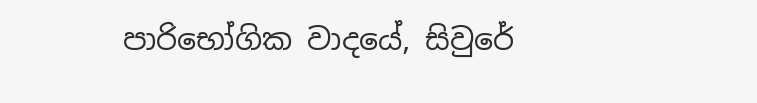පාරිභෝගික වාදයේ, සිවුරේ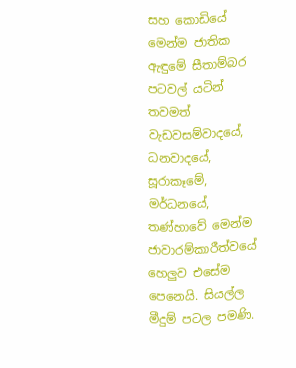සහ කොඩියේ මෙන්ම ජාතික ඇඳුමේ සීතාම්බර පටවල් යටින් තවමත් වැඩවසම්වාදයේ, ධනවාදයේ, සූරාකෑමේ, මර්ධනයේ, තණ්හාවේ මෙන්ම ජාවාරම්කාරීත්වයේ හෙලුව එසේම පෙනෙයි. සියල්ල මීදුම් පටල පමණි.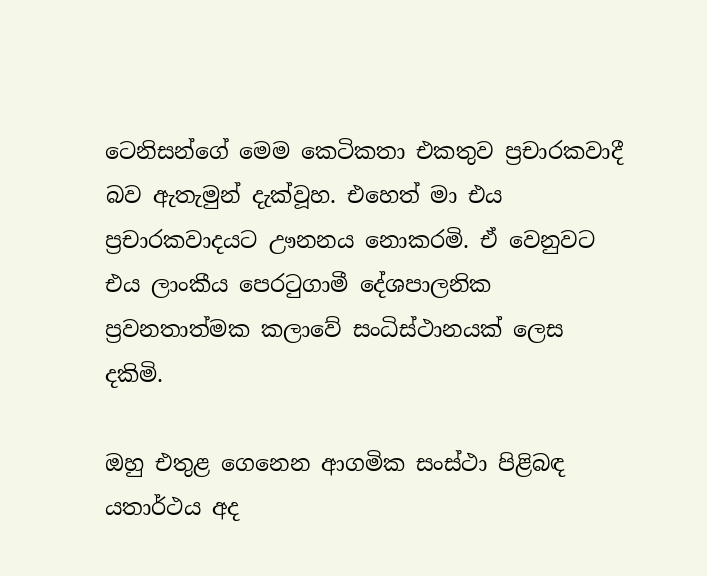ටෙනිසන්ගේ මෙම කෙටිකතා එකතුව ප්‍රචාරකවාදී බව ඇතැමුන් දැක්වූහ. එහෙත් මා එය ප්‍රචාරකවාදයට ඌනනය නොකරමි. ඒ වෙනුවට එය ලාංකීය පෙරටුගාමී දේශපාලනික ප්‍රවනතාත්මක කලාවේ සංධිස්ථානයක් ලෙස දකිමි.

ඔහු එතුළ ගෙනෙන ආගමික සංස්ථා පිළිබඳ යතාර්ථය අද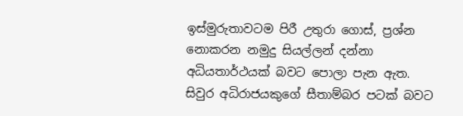ඉස්මුරුතාවටම පිරී උතුරා ගොස්, ප්‍රශ්න නොකරන නමුදු සියල්ලන් දන්නා අධියතාර්ථයක් බවට පොලා පැන ඇත. සිවුර අධිරාජයකුගේ සීතාම්බර පටක් බවට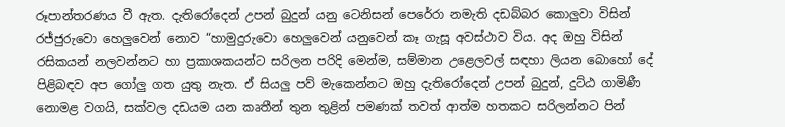රූපාන්තරණය වී ඇත. දැතිරෝදෙන් උපන් බුදුන් යනු ටෙනිසන් පෙරේරා නමැති දඩබ්බර කොලුවා විසින් රජ්ජුරුවො හෙලුවෙන් නොව “හාමුදුරුවො හෙලුවෙන් යනුවෙන් කෑ ගැසූ අවස්ථාව විය. අද ඔහු විසින් රසිකයන් නලවන්නට හා ප්‍රකාශකයන්ට සරිලන පරිදි මෙන්ම, සම්මාන උළෙලවල් සඳහා ලියන බොහෝ දේ පිළිබඳව අප ගෝලු ගත යුතු නැත. ඒ සියලු පව් මැකෙන්නට ඔහු දැතිරෝදෙන් උපන් බුදුන්, දුට්ඨ ගාමිණී නොමළ වගයි, සක්වල දඩයම යන කෘතීන් තුන තුළින් පමණක් තවත් ආත්ම හතකට සරිලන්නට පින්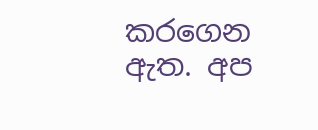කරගෙන ඇත. අප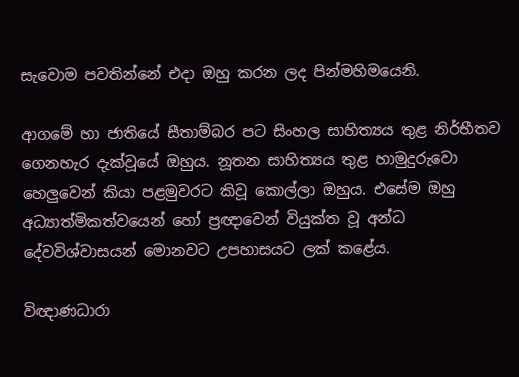සැවොම පවතින්නේ එදා ඔහු කරන ලද පින්මහිමයෙනි.

ආගමේ හා ජාතියේ සීතාම්බර පට සිංහල සාහිත්‍යය තුළ නිර්භීතව ගෙනහැර දැක්වූයේ ඔහුය. නූතන සාහිත්‍යය තුළ හාමුදුරුවො හෙලුවෙන් කියා පළමුවරට කිවූ කොල්ලා ඔහුය. එසේම ඔහු අධ්‍යාත්මිකත්වයෙන් හෝ ප්‍රඥාවෙන් වියුක්ත වූ අන්ධ දේවවිශ්වාසයන් මොනවට උපහාසයට ලක් කළේය.

විඥාණධාරා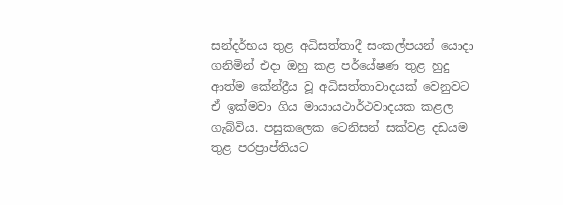සන්දර්භය තුළ අධිසත්තාදී සංකල්පයන් යොදා ගනිමින් එදා ඔහු කළ පර්යේෂණ තුළ හුදු ආත්ම කේන්ද්‍රීය වූ අධිසත්තාවාදයක් වෙනුවට ඒ ඉක්මවා ගිය මායායථාර්ථවාදයක කළල ගැබ්විය. පසුකලෙක ටෙනිසන් සක්වළ දඩයම තුළ පරප්‍රාප්තියට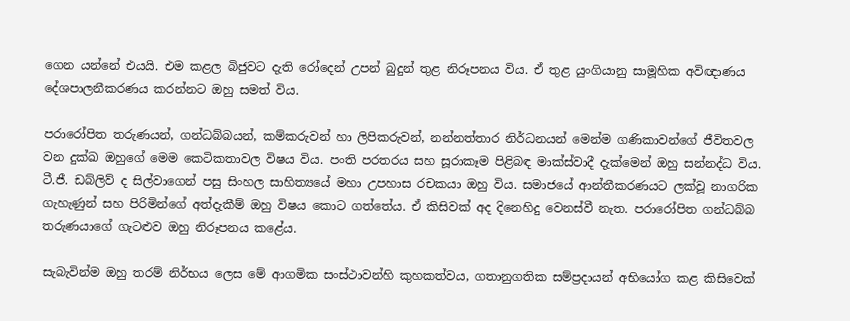ගෙන යන්නේ එයයි. එම කළල බිජුවට දැති රෝදෙන් උපන් බුදුන් තුළ නිරූපනය විය. ඒ තුළ යුංගියානු සාමූහික අවිඥාණය දේශපාලනීකරණය කරන්නට ඔහු සමත් විය.

පරාරෝපිත තරුණයන්, ගන්ධබ්බයන්, කම්කරුවන් හා ලිපිකරුවන්, නන්නත්තාර නිර්ධනයන් මෙන්ම ගණිකාවන්ගේ ජීවිතවල වන දුක්ඛ ඔහුගේ මෙම කෙටිකතාවල විෂය විය. පංති පරතරය සහ සූරාකෑම පිළිබඳ මාක්ස්වාදී දැක්මෙන් ඔහු සන්නද්ධ විය. ටී.ජී. ඩබ්ලිව් ද සිල්වාගෙන් පසු සිංහල සාහිත්‍යයේ මහා උපහාස රචකයා ඔහු විය. සමාජයේ ආන්තීකරණයට ලක්වූ නාගරික ගැහැණුන් සහ පිරිමින්ගේ අත්දැකීම් ඔහු විෂය කොට ගත්තේය. ඒ කිසිවක් අද දිනෙහිදු වෙනස්වී නැත. පරාරෝපිත ගන්ධබ්බ තරුණයාගේ ගැටළුව ඔහු නිරූපනය කළේය.

සැබැවින්ම ඔහු තරම් නිර්භය ලෙස මේ ආගමික සංස්ථාවන්හි කුහකත්වය, ගතානුගතික සම්ප්‍රදායන් අභියෝග කළ කිසිවෙක්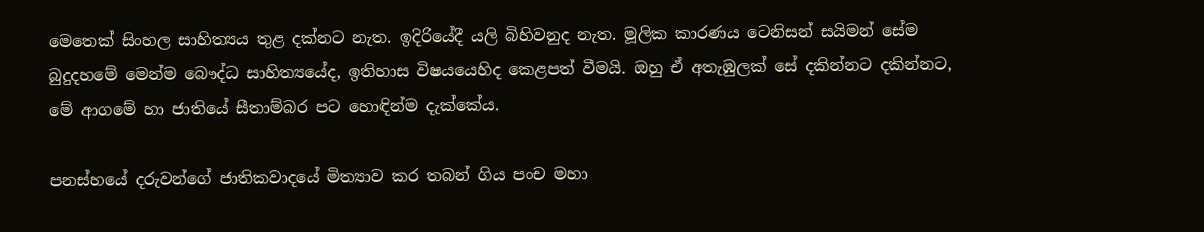මෙතෙක් සිංහල සාහිත්‍යය තුළ දක්නට නැත. ඉදිරියේදී යලි බිහිවනුද නැත. මූලික කාරණය ටෙනිසන් සයිමන් සේම බුදුදහමේ මෙන්ම බෞද්ධ සාහිත්‍යයේද, ඉතිහාස විෂයයෙහිද කෙළපත් වීමයි. ඔහු ඒ අතැඹුලක් සේ දකින්නට දකින්නට, මේ ආගමේ හා ජාතියේ සීතාම්බර පට හොඳින්ම දැක්කේය.

පනස්හයේ දරුවන්ගේ ජාතිකවාදයේ මිත්‍යාව කර තබන් ගිය පංච මහා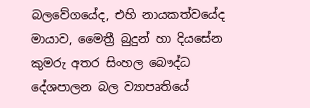බලවේගයේද, එහි නායකත්වයේද මායාව, මෛත්‍රී බුදුන් හා දියසේන කුමරු අතර සිංහල බෞද්ධ දේශපාලන බල ව්‍යාපෘතියේ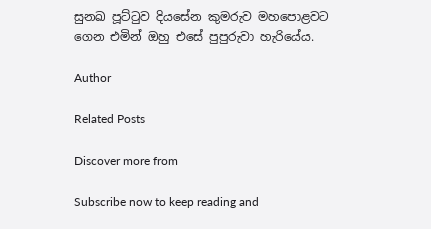සුනඛ පූට්ටුව දියසේන කුමරුව මහපොළවට ගෙන එමින් ඔහු එසේ පුපුරුවා හැරියේය.

Author

Related Posts

Discover more from

Subscribe now to keep reading and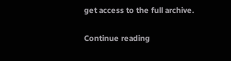get access to the full archive.

Continue reading